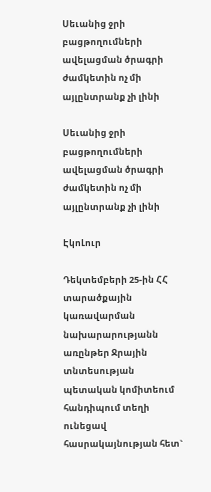Սեւանից ջրի բացթողումների ավելացման ծրագրի ժամկետին ոչ մի այլընտրանք չի լինի

Սեւանից ջրի բացթողումների ավելացման ծրագրի ժամկետին ոչ մի այլընտրանք չի լինի

ԷկոԼուր

Դեկտեմբերի 25-ին ՀՀ տարածքային կառավարման նախարարությանն առընթեր Ջրային տնտեսության պետական կոմիտեում հանդիպում տեղի ունեցավ հասրակայնության հետ`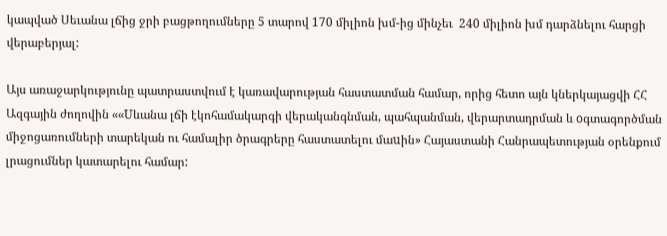կապված Սեւանա լճից ջրի բացթողումները 5 տարով 170 միլիոն խմ-ից մինչեւ  240 միլիոն խմ դարձնելու հարցի վերաբերյալ:

Այս առաջարկությունը պատրաստվում է կառավարության հաստատման համար, որից հետո այն կներկայացվի ՀՀ Ազգային ժողովին ««Uևանա լճի էկոհամակարգի վերականգնման, պահպանման, վերարտադրման և oգտագործման միջոցառումների տարեկան ու համալիր ծրագրերը հաստատելու մաuին» Հայաստանի Հանրապետության օրենքում լրացումներ կատարելու համար: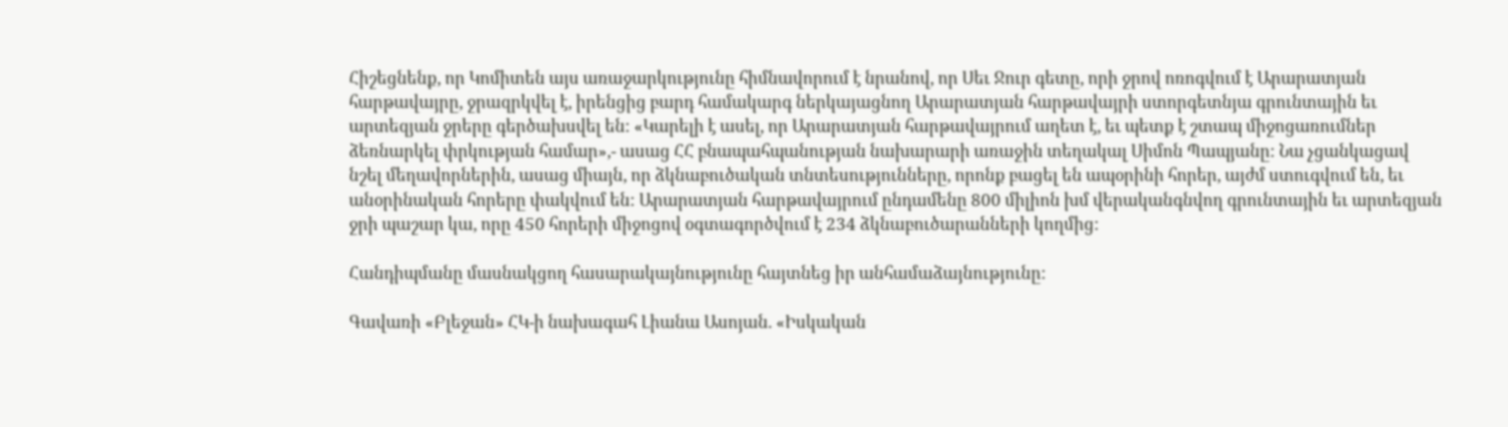Հիշեցնենք, որ Կոմիտեն այս առաջարկությունը հիմնավորում է նրանով, որ Սեւ Ջուր գետը, որի ջրով ոռոգվում է Արարատյան հարթավայրը, ջրազրկվել է, իրենցից բարդ համակարգ ներկայացնող Արարատյան հարթավայրի ստորգետնյա գրունտային եւ արտեզյան ջրերը գերծախսվել են: «Կարելի է ասել, որ Արարատյան հարթավայրում աղետ է, եւ պետք է շտապ միջոցառումներ ձեռնարկել փրկության համար»,- ասաց ՀՀ բնապահպանության նախարարի առաջին տեղակալ Սիմոն Պապյանը: Նա չցանկացավ նշել մեղավորներին, ասաց միայն, որ ձկնաբուծական տնտեսությունները, որոնք բացել են ապօրինի հորեր, այժմ ստուգվում են, եւ անօրինական հորերը փակվում են: Արարատյան հարթավայրում ընդամենը 800 միլիոն խմ վերականգնվող գրունտային եւ արտեզյան ջրի պաշար կա, որը 450 հորերի միջոցով օգտագործվում է 234 ձկնաբուծարանների կողմից:

Հանդիպմանը մասնակցող հասարակայնությունը հայտնեց իր անհամաձայնությունը:

Գավառի «Բլեջան» ՀԿ-ի նախագահ Լիանա Ասոյան. «Իսկական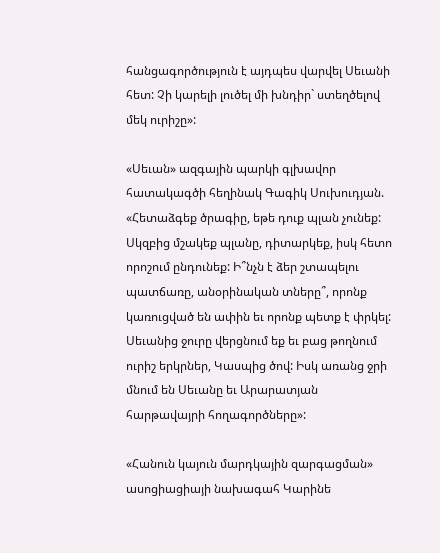հանցագործություն է այդպես վարվել Սեւանի հետ: Չի կարելի լուծել մի խնդիր` ստեղծելով մեկ ուրիշը»:

«Սեւան» ազգային պարկի գլխավոր հատակագծի հեղինակ Գագիկ Սուխուդյան. «Հետաձգեք ծրագիը, եթե դուք պլան չունեք: Սկզբից մշակեք պլանը, դիտարկեք, իսկ հետո որոշում ընդունեք: Ի՞նչն է ձեր շտապելու պատճառը, անօրինական տները՞, որոնք կառուցված են ափին եւ որոնք պետք է փրկել: Սեւանից ջուրը վերցնում եք եւ բաց թողնում ուրիշ երկրներ, Կասպից ծով: Իսկ առանց ջրի մնում են Սեւանը եւ Արարատյան հարթավայրի հողագործները»:

«Հանուն կայուն մարդկային զարգացման» ասոցիացիայի նախագահ Կարինե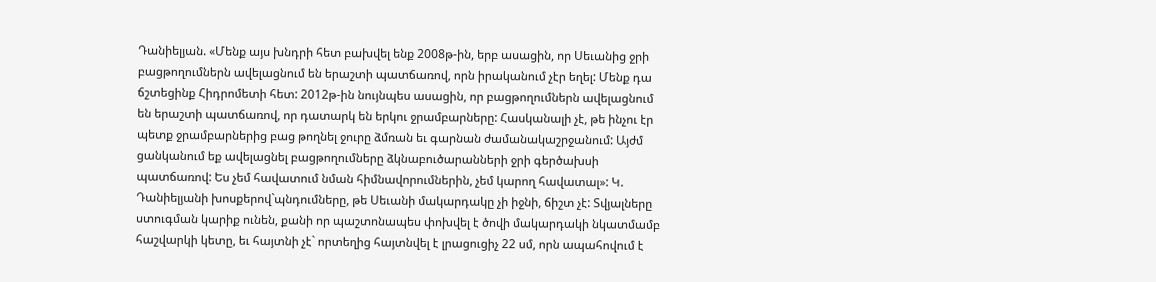Դանիելյան. «Մենք այս խնդրի հետ բախվել ենք 2008թ-ին, երբ ասացին, որ Սեւանից ջրի բացթողումներն ավելացնում են երաշտի պատճառով, որն իրականում չէր եղել: Մենք դա ճշտեցինք Հիդրոմետի հետ: 2012թ-ին նույնպես ասացին, որ բացթողումներն ավելացնում են երաշտի պատճառով, որ դատարկ են երկու ջրամբարները: Հասկանալի չէ, թե ինչու էր պետք ջրամբարներից բաց թողնել ջուրը ձմռան եւ գարնան ժամանակաշրջանում: Այժմ ցանկանում եք ավելացնել բացթողումները ձկնաբուծարանների ջրի գերծախսի պատճառով: Ես չեմ հավատում նման հիմնավորումներին, չեմ կարող հավատալ»: Կ. Դանիելյանի խոսքերով`պնդումները, թե Սեւանի մակարդակը չի իջնի, ճիշտ չէ: Տվյալները ստուգման կարիք ունեն, քանի որ պաշտոնապես փոխվել է ծովի մակարդակի նկատմամբ հաշվարկի կետը, եւ հայտնի չէ` որտեղից հայտնվել է լրացուցիչ 22 սմ, որն ապահովում է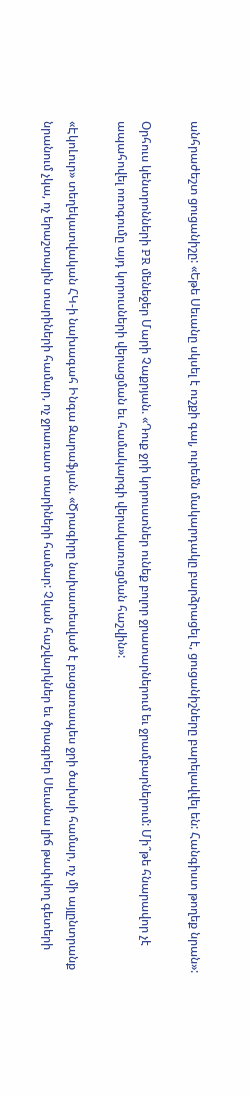անհրաժեշտ ցուցանիշը: «Եթե Սեւանը սկսել է ուշքի գալ, ուրեմն մակարդակը բարձրացել է, ցուցանիշները բարելավվել են: Հանգիստ թողեք նրան»:

Օրհուս կենտրոնների PR մենեջեր Մարի Չաքրյան. «Դուք ջրի կորուստներ ունեք բոլոր ջրատարներում եւ ջրամբարներում: Մի՞թե հնարավոր չէ ապահովել ոռոգումը այդ կորուսների վերացման եւ համակարգի վերակառուցման հաշվին»:

«ԷկոԼուր» տեղեկատվական ՀԿ-ի նախագահ Ինգա Զարաֆյան. «Ծրագիրը նախատեսված է բացառապես ջրի ծախսի համար, ոչ մի այլընտրանք նրանում չկա, ոչ երաշտային տարիների համար, ոչ ջրառատ տարիների համար: Չկան հաշվարկներ եւ ծրագրեր Սեւանա լիճ թափվող գետերի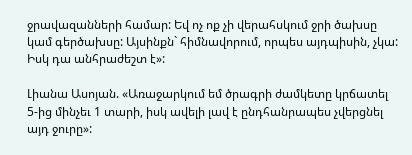ջրավազանների համար: Եվ ոչ ոք չի վերահսկում ջրի ծախսը կամ գերծախսը: Այսինքն` հիմնավորում, որպես այդպիսին, չկա: Իսկ դա անհրաժեշտ է»:

Լիանա Ասոյան. «Առաջարկում եմ ծրագրի ժամկետը կրճատել 5-ից մինչեւ 1 տարի, իսկ ավելի լավ է ընդհանրապես չվերցնել այդ ջուրը»: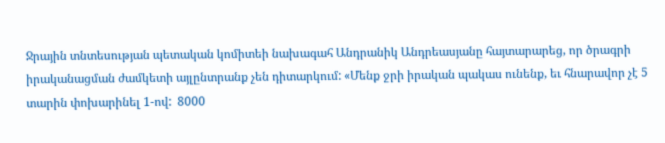Ջրային տնտեսության պետական կոմիտեի նախագահ Անդրանիկ Անդրեասյանը հայտարարեց, որ ծրագրի իրականացման ժամկետի այլընտրանք չեն դիտարկում: «Մենք ջրի իրական պակաս ունենք, եւ հնարավոր չէ 5 տարին փոխարինել 1-ով:  8000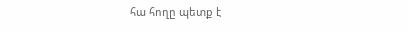հա հողը պետք է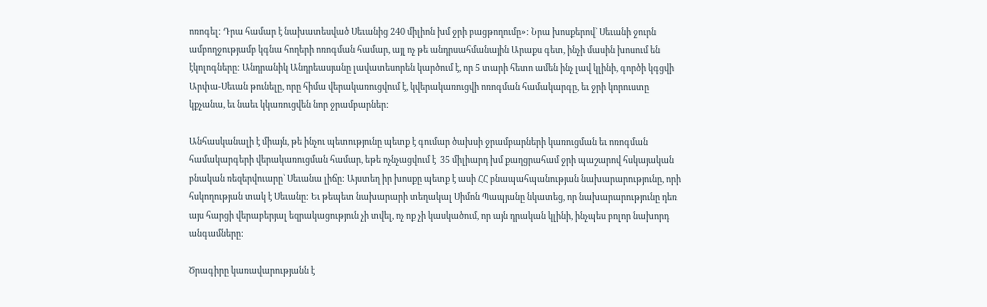ոռոգել: Դրա համար է նախատեսված Սեւանից 240 միլիոն խմ ջրի բացթողումը»: Նրա խոսքերով` Սեւանի ջուրն ամբողջությամբ կգնա հողերի ոռոգման համար, այլ ոչ թե անդրսահմանային Արաքս գետ, ինչի մասին խոսում են էկոլոգները: Անդրանիկ Անդրեասյանը լավատեսորեն կարծում է, որ 5 տարի հետո ամեն ինչ լավ կլինի, գործի կգցվի Արփա-Սեւան թունելը, որը հիմա վերակառուցվում է, կվերակառուցվի ոռոգման համակարգը, եւ ջրի կորուստը կքչանա, եւ նաեւ կկառուցվեն նոր ջրամբարներ:

Անհասկանալի է միայն, թե ինչու պետությունը պետք է գումար ծախսի ջրամբարների կառուցման եւ ոռոգման համակարգերի վերակառուցման համար, եթե ոչնչացվում է  35 միլիարդ խմ քաղցրահամ ջրի պաշարով հսկայական բնական ռեզերվուարը` Սեւանա լիճը: Այստեղ իր խոսքը պետք է ասի ՀՀ բնապահպանության նախարարությունը, որի հսկողության տակ է Սեւանը: Եւ թեպետ նախարարի տեղակալ Սիմոն Պապյանը նկատեց, որ նախարարությունը դեռ այս հարցի վերաբերյալ եզրակացություն չի տվել, ոչ ոք չի կասկածում, որ այն դրական կլինի, ինչպես բոլոր նախորդ անգամները:

Ծրագիրը կառավարությանն է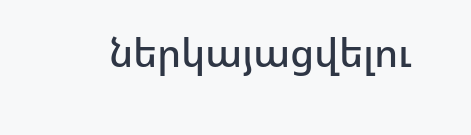ներկայացվելու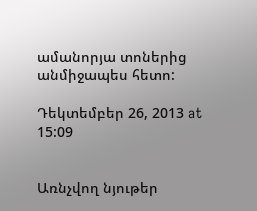ամանորյա տոներից անմիջապես հետո:

Դեկտեմբեր 26, 2013 at 15:09


Առնչվող նյութեր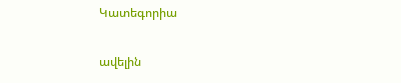Կատեգորիա

ավելին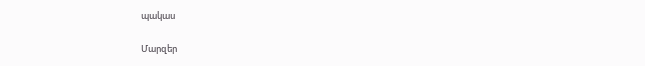պակաս

Մարզեր